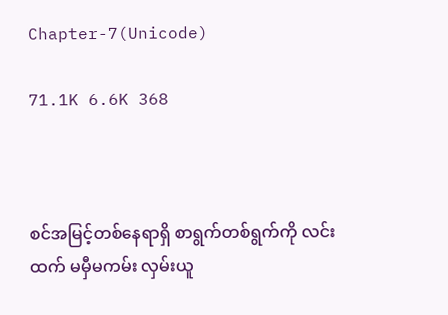Chapter-7(Unicode)

71.1K 6.6K 368



စင်အမြင့်တစ်နေရာရှိ စာရွက်တစ်ရွက်ကို လင်းထက် မမှီမကမ်း လှမ်းယူ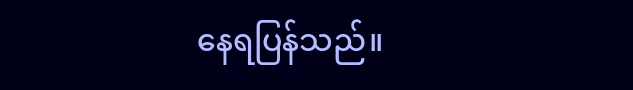နေရပြန်သည်။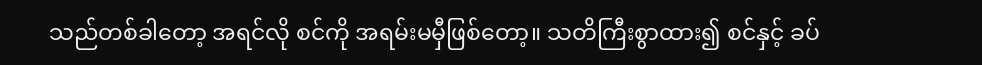သည်တစ်ခါတော့ အရင်လို စင်ကို အရမ်းမမှီဖြစ်တော့။ သတိကြီးစွာထား၍ စင်နှင့် ခပ်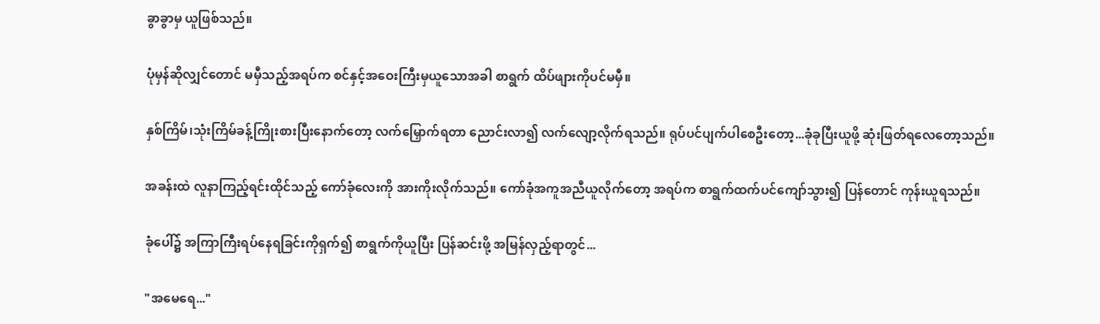ခွာခွာမှ ယူဖြစ်သည်။

ပုံမှန်ဆိုလျှင်တောင် မမှီသည့်အရပ်က စင်နှင့်အဝေးကြီးမှယူသောအခါ စာရွက် ထိပ်ဖျားကိုပင်မမှီ။

နှစ်ကြိမ်၊သုံးကြိမ်ခန့်ကြိုးစားပြီးနောက်တော့ လက်မြှောက်ရတာ ညောင်းလာ၍ လက်လျော့လိုက်ရသည်။ ရုပ်ပင်ပျက်ပါစေဦးတော့...ခုံခုပြီးယူဖို့ ဆုံးဖြတ်ရလေတော့သည်။

အခန်းထဲ လူနာကြည့်ရင်းထိုင်သည့် ကော်ခုံလေးကို အားကိုးလိုက်သည်။ ကော်ခုံအကူအညီယူလိုက်တော့ အရပ်က စာရွက်ထက်ပင်ကျော်သွား၍ ပြန်တောင် ကုန်းယူရသည်။

ခုံပေါ်၌ အကြာကြီးရပ်နေရခြင်းကိုရှက်၍ စာရွက်ကိုယူပြီး ပြန်ဆင်းဖို့ အမြန်လှည့်ရာတွင်...

"အမေရေ..."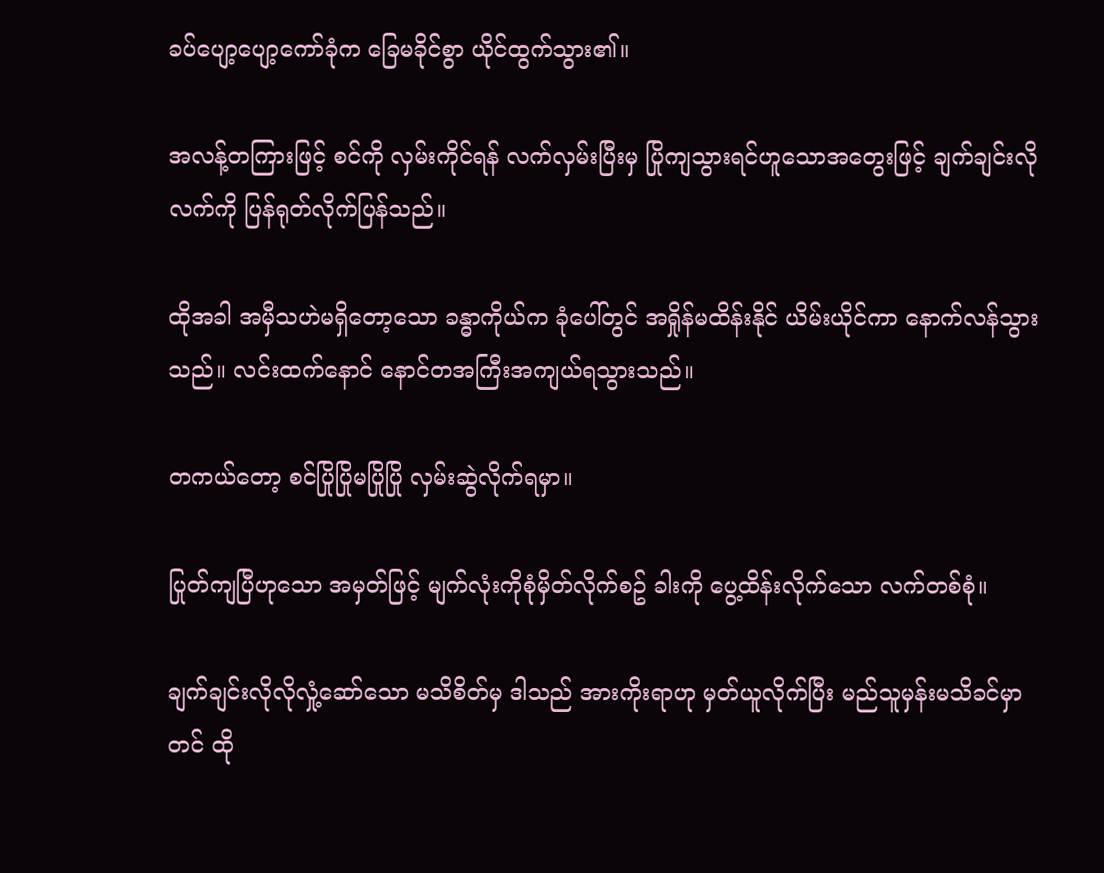ခပ်ပျော့ပျော့ကော်ခုံက ခြေမခိုင်စွာ ယိုင်ထွက်သွား၏။

အလန့်တကြားဖြင့် စင်ကို လှမ်းကိုင်ရန် လက်လှမ်းပြီးမှ ပြိုကျသွားရင်ဟူသောအတွေးဖြင့် ချက်ချင်းလို လက်ကို ပြန်ရုတ်လိုက်ပြန်သည်။

ထိုအခါ အမှီသဟဲမရှိတော့သော ခန္ဓာကိုယ်က ခုံပေါ်တွင် အရှိုန်မထိန်းနိုင် ယိမ်းယိုင်ကာ နောက်လန်သွားသည်။ လင်းထက်နောင် နောင်တအကြီးအကျယ်ရသွားသည်။

တကယ်တော့ စင်ပြိုပြိုမပြိုပြို လှမ်းဆွဲလိုက်ရမှာ။

ပြုတ်ကျပြီဟုသော အမှတ်ဖြင့် မျက်လုံးကိုစုံမှိတ်လိုက်စဥ် ခါးကို ပွေ့ထိန်းလိုက်သော လက်တစ်စုံ။

ချက်ချင်းလိုလိုလှုံ့ဆော်သော မသိစိတ်မှ ဒါသည် အားကိုးရာဟု မှတ်ယူလိုက်ပြီး မည်သူမှန်းမသိခင်မှာတင် ထို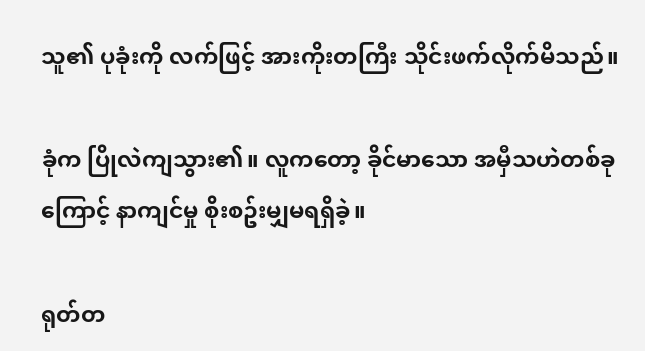သူ၏ ပုခုံးကို လက်ဖြင့် အားကိုးတကြီး သိုင်းဖက်လိုက်မိသည်။

ခုံက ပြိုလဲကျသွား၏။ လူကတော့ ခိုင်မာသော အမှီသဟဲတစ်ခုကြောင့် နာကျင်မှု စိုးစဥ်းမျှမရရှိခဲ့။

ရုတ်တ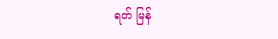ရတ် မြန်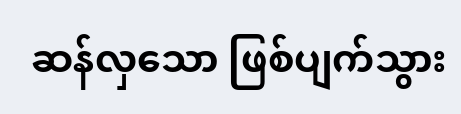ဆန်လှသော ဖြစ်ပျက်သွား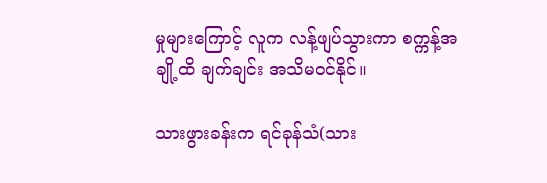မှုများကြောင့် လူက လန့်ဖျပ်သွားကာ စက္ကန့်အချို့ထိ ချက်ချင်း အသိမဝင်နိုင်။

သားဖွားခန်းက ရင်ခုန်သံ(သား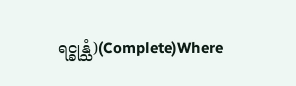ရင္ခုန္သံ)(Complete)Where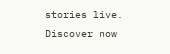stories live. Discover now